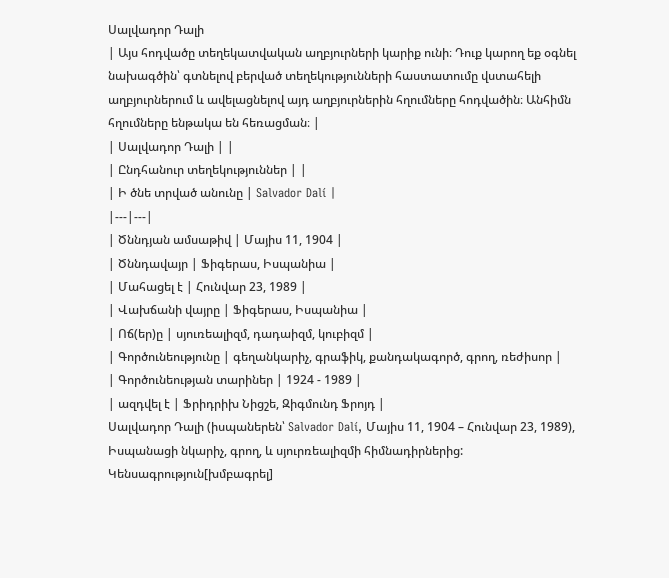Սալվադոր Դալի
| Այս հոդվածը տեղեկատվական աղբյուրների կարիք ունի։ Դուք կարող եք օգնել նախագծին՝ գտնելով բերված տեղեկությունների հաստատումը վստահելի աղբյուրներում և ավելացնելով այդ աղբյուրներին հղումները հոդվածին։ Անհիմն հղումները ենթակա են հեռացման։ |
| Սալվադոր Դալի | |
| Ընդհանուր տեղեկություններ | |
| Ի ծնե տրված անունը | Salvador Dalí |
|---|---|
| Ծննդյան ամսաթիվ | Մայիս 11, 1904 |
| Ծննդավայր | Ֆիգերաս, Իսպանիա |
| Մահացել է | Հունվար 23, 1989 |
| Վախճանի վայրը | Ֆիգերաս, Իսպանիա |
| Ոճ(եր)ը | սյուռեալիզմ, դադաիզմ, կուբիզմ |
| Գործունեությունը | գեղանկարիչ, գրաֆիկ, քանդակագործ, գրող, ռեժիսոր |
| Գործունեության տարիներ | 1924 - 1989 |
| ազդվել է | Ֆրիդրիխ Նիցշե, Զիգմունդ Ֆրոյդ |
Սալվադոր Դալի (իսպաներեն՝ Salvador Dalí, Մայիս 11, 1904 – Հունվար 23, 1989), Իսպանացի նկարիչ, գրող, և սյուրռեալիզմի հիմնադիրներից:
Կենսագրություն[խմբագրել]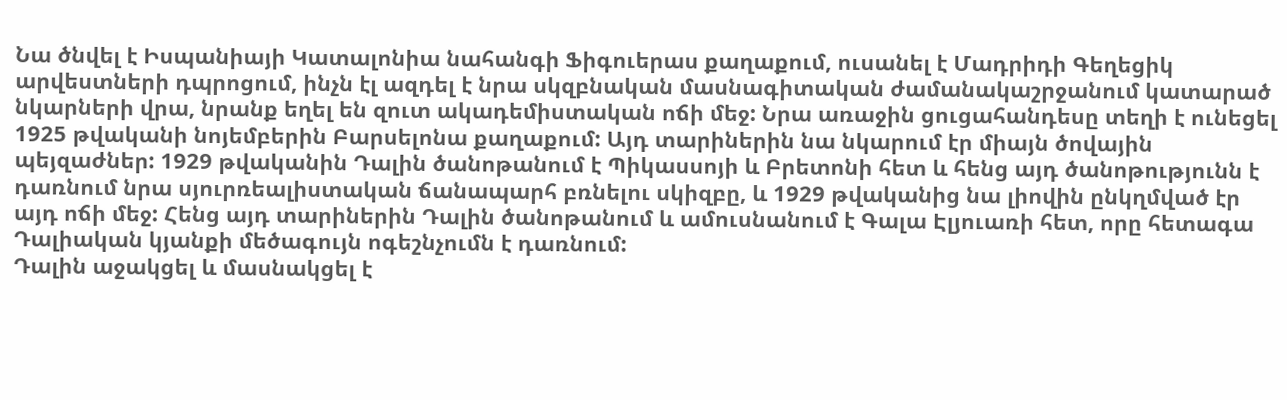Նա ծնվել է Իսպանիայի Կատալոնիա նահանգի Ֆիգուերաս քաղաքում, ուսանել է Մադրիդի Գեղեցիկ արվեստների դպրոցում, ինչն էլ ազդել է նրա սկզբնական մասնագիտական ժամանակաշրջանում կատարած նկարների վրա, նրանք եղել են զուտ ակադեմիստական ոճի մեջ: Նրա առաջին ցուցահանդեսը տեղի է ունեցել 1925 թվականի նոյեմբերին Բարսելոնա քաղաքում: Այդ տարիներին նա նկարում էր միայն ծովային պեյզաժներ: 1929 թվականին Դալին ծանոթանում է Պիկասսոյի և Բրետոնի հետ և հենց այդ ծանոթությունն է դառնում նրա սյուրռեալիստական ճանապարհ բռնելու սկիզբը, և 1929 թվականից նա լիովին ընկղմված էր այդ ոճի մեջ: Հենց այդ տարիներին Դալին ծանոթանում և ամուսնանում է Գալա Էլյուառի հետ, որը հետագա Դալիական կյանքի մեծագույն ոգեշնչումն է դառնում:
Դալին աջակցել և մասնակցել է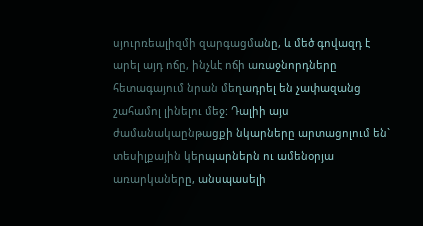սյուրռեալիզմի զարգացմանը, և մեծ գովազդ է արել այդ ոճը, ինչևէ ոճի առաջնորդները հետագայում նրան մեղադրել են չափազանց շահամոլ լինելու մեջ: Դալիի այս ժամանակաընթացքի նկարները արտացոլում են` տեսիլքային կերպարներն ու ամենօրյա առարկաները, անսպասելի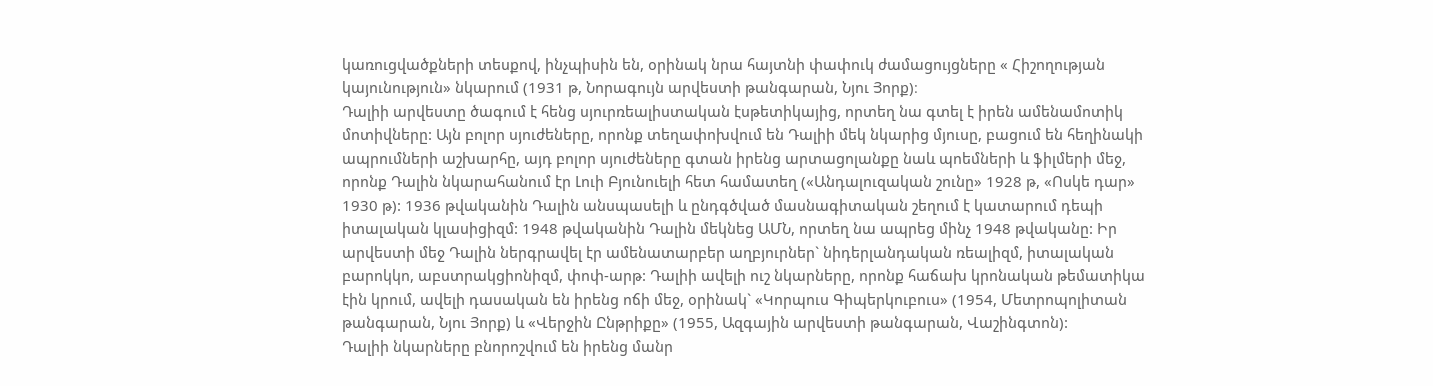կառուցվածքների տեսքով, ինչպիսին են, օրինակ նրա հայտնի փափուկ ժամացույցները « Հիշողության կայունություն» նկարում (1931 թ, Նորագույն արվեստի թանգարան, Նյու Յորք)։
Դալիի արվեստը ծագում է հենց սյուրռեալիստական էսթետիկայից, որտեղ նա գտել է իրեն ամենամոտիկ մոտիվները: Այն բոլոր սյուժեները, որոնք տեղափոխվում են Դալիի մեկ նկարից մյուսը, բացում են հեղինակի ապրումների աշխարհը, այդ բոլոր սյուժեները գտան իրենց արտացոլանքը նաև պոեմների և ֆիլմերի մեջ, որոնք Դալին նկարահանում էր Լուի Բյունուելի հետ համատեղ («Անդալուզական շունը» 1928 թ, «Ոսկե դար» 1930 թ): 1936 թվականին Դալին անսպասելի և ընդգծված մասնագիտական շեղում է կատարում դեպի իտալական կլասիցիզմ: 1948 թվականին Դալին մեկնեց ԱՄՆ, որտեղ նա ապրեց մինչ 1948 թվականը: Իր արվեստի մեջ Դալին ներգրավել էր ամենատարբեր աղբյուրներ` նիդերլանդական ռեալիզմ, իտալական բարոկկո, աբստրակցիոնիզմ, փոփ-արթ: Դալիի ավելի ուշ նկարները, որոնք հաճախ կրոնական թեմատիկա էին կրում, ավելի դասական են իրենց ոճի մեջ, օրինակ` «Կորպուս Գիպերկուբուս» (1954, Մետրոպոլիտան թանգարան, Նյու Յորք) և «Վերջին Ընթրիքը» (1955, Ազգային արվեստի թանգարան, Վաշինգտոն):
Դալիի նկարները բնորոշվում են իրենց մանր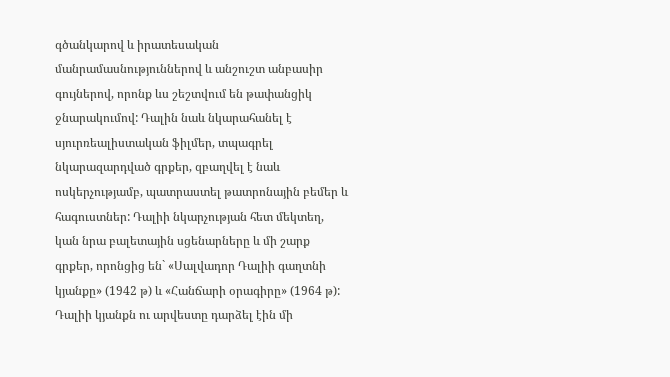գծանկարով և իրատեսական մանրամասնություններով և անշուշտ անբասիր գույներով, որոնք ևս շեշտվում են թափանցիկ ջնարակումով: Դալին նաև նկարահանել է սյուրռեալիստական ֆիլմեր, տպագրել նկարազարդված գրքեր, զբաղվել է նաև ոսկերչությամբ, պատրաստել թատրոնային բեմեր և հագուստներ: Դալիի նկարչության հետ մեկտեղ, կան նրա բալետային սցենարները և մի շարք գրքեր, որոնցից են` «Սալվադոր Դալիի գաղտնի կյանքը» (1942 թ) և «Հանճարի օրագիրը» (1964 թ): Դալիի կյանքն ու արվեստը դարձել էին մի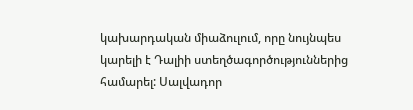կախարդական միաձուլում, որը նույնպես կարելի է Դալիի ստեղծագործություններից համարել: Սալվադոր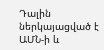Դալին ներկայացված է ԱՄՆ-ի և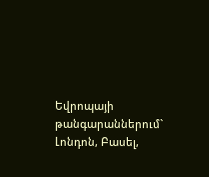Եվրոպայի թանգարաններում` Լոնդոն, Բասել,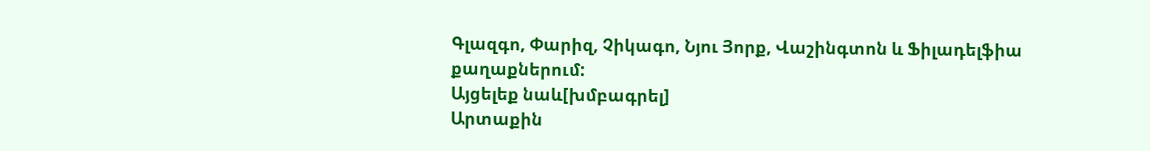Գլազգո, Փարիզ, Չիկագո, Նյու Յորք, Վաշինգտոն և Ֆիլադելֆիա քաղաքներում:
Այցելեք նաև[խմբագրել]
Արտաքին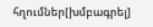հղումներ[խմբագրել]